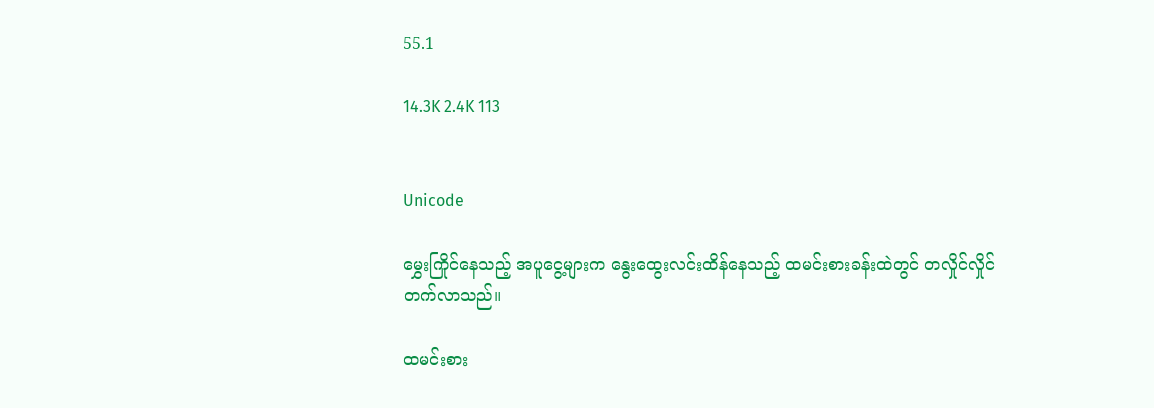55.1

14.3K 2.4K 113


Unicode

မွှေးကြိုင်နေသည့် အပူငွေ့များက နွေးထွေးလင်းထိန်နေသည့် ထမင်းစားခန်းထဲတွင် တလှိုင်လှိုင်တက်လာသည်။

ထမင်းစား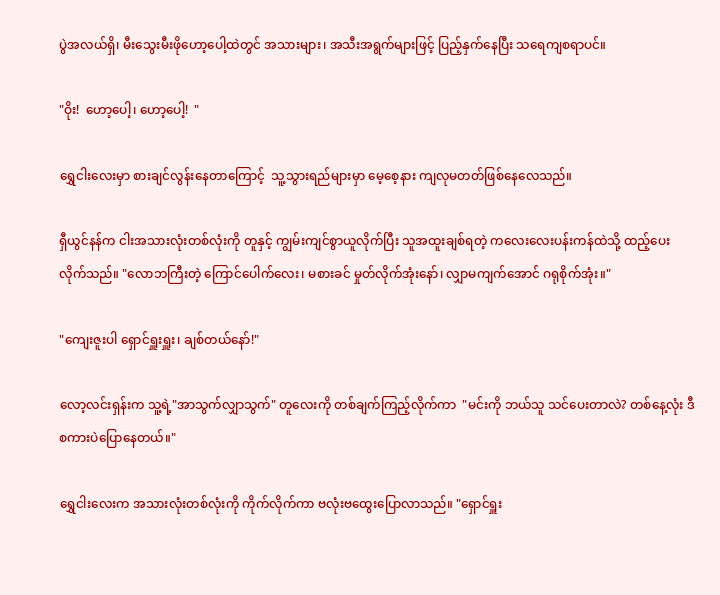ပွဲအလယ်ရှိ၊ မီးသွေးမီးဖိုဟော့ပေါ့ထဲတွင် အသားများ၊ အသီးအရွက်များဖြင့် ပြည့်နှက်နေပြီး သရေကျစရာပင်။

"ဝိုး!  ဟော့ပေါ့၊ ဟော့ပေါ့!  "

ရွှေငါးလေးမှာ စားချင်လွန်းနေတာကြောင့်  သူ့သွားရည်များမှာ မေ့စေ့နား ကျလုမတတ်ဖြစ်နေလေသည်။

ရှီယွင်နန်က ငါးအသားလုံးတစ်လုံးကို တူနှင့် ကျွမ်းကျင်စွာယူလိုက်ပြီး သူအထူးချစ်ရတဲ့ ကလေးလေးပန်းကန်ထဲသို့ ထည့်ပေးလိုက်သည်။ "လောဘကြီးတဲ့ ကြောင်ပေါက်လေး၊ မစားခင် မှုတ်လိုက်အုံးနော်၊ လျှာမကျက်အောင် ဂရုစိုက်အုံး။"

"ကျေးဇူးပါ ရှောင်ရှူးရှူး၊ ချစ်တယ်နော်!"

လော့လင်းရှန်းက သူ့ရဲ့"အာသွက်လျှာသွက်" တူလေးကို တစ်ချက်ကြည့်လိုက်ကာ  "မင်းကို ဘယ်သူ သင်ပေးတာလဲ? တစ်နေ့လုံး ဒီစကားပဲပြောနေတယ်။"

ရွှေငါးလေးက အသားလုံးတစ်လုံးကို ကိုက်လိုက်ကာ ဗလုံးဗထွေးပြောလာသည်။ "ရှောင်ရှူး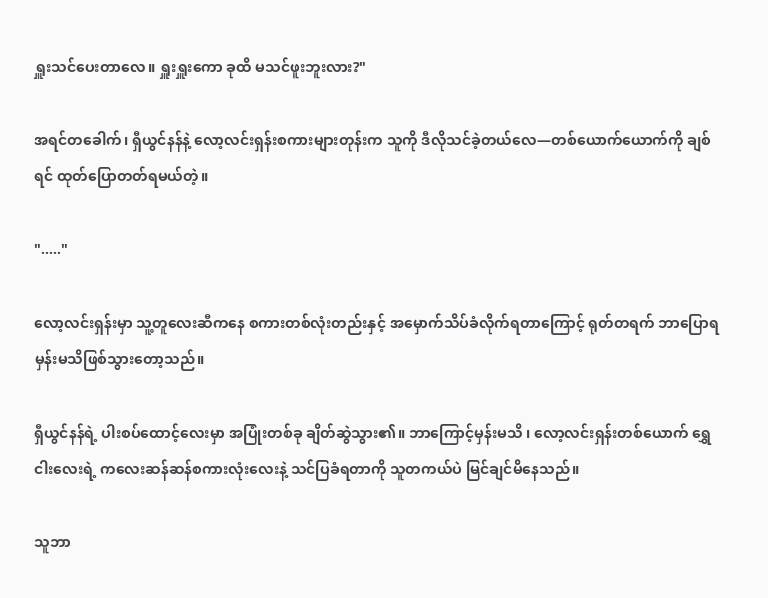ရှူးသင်ပေးတာလေ။ ရှူးရှူးကော ခုထိ မသင်ဖူးဘူးလား?"

အရင်တခေါက်၊ ရှီယွင်နန်နဲ့ လော့လင်းရှန်းစကားများတုန်းက သူကို ဒီလိုသင်ခဲ့တယ်လေ—တစ်ယောက်ယောက်ကို ချစ်ရင် ထုတ်ပြောတတ်ရမယ်တဲ့။

"....."

လော့လင်းရှန်းမှာ သူ့တူလေးဆီကနေ စကားတစ်လုံးတည်းနှင့် အမှောက်သိပ်ခံလိုက်ရတာကြောင့် ရုတ်တရက် ဘာပြောရမှန်းမသိဖြစ်သွားတော့သည်။

ရှီယွင်နန်ရဲ့ ပါးစပ်ထောင့်လေးမှာ အပြုံးတစ်ခု ချိတ်ဆွဲသွား၏။ ဘာကြောင့်မှန်းမသိ ၊ လော့လင်းရှန်းတစ်ယောက် ရွှေငါးလေးရဲ့ ကလေးဆန်ဆန်စကားလုံးလေးနဲ့ သင်ပြခံရတာကို သူတကယ်ပဲ မြင်ချင်မိနေသည်။

သူဘာ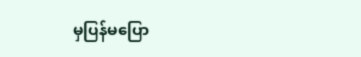မှပြန်မပြော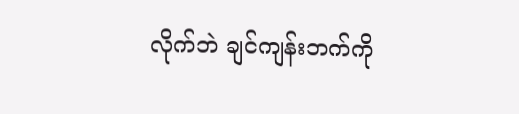လိုက်ဘဲ ချင်ကျန်းဘက်ကို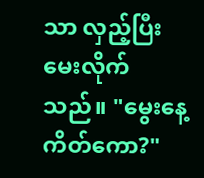သာ လှည့်ပြီး မေးလိုက်သည်။ "မွေးနေ့ကိတ်ကော?"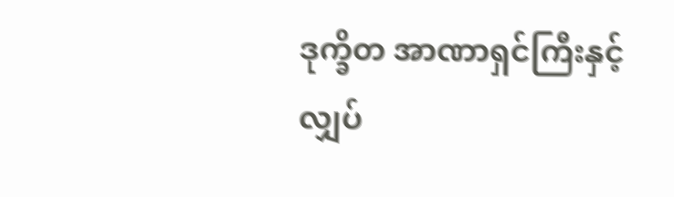ဒုက္ခိတ အာဏာရှင်ကြီးနှင့် လျှပ်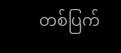တစ်ပြက်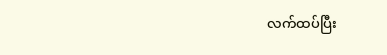လက်ထပ်ပြီး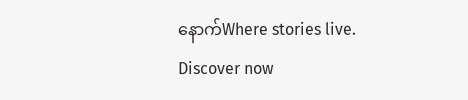နောက်Where stories live. Discover now